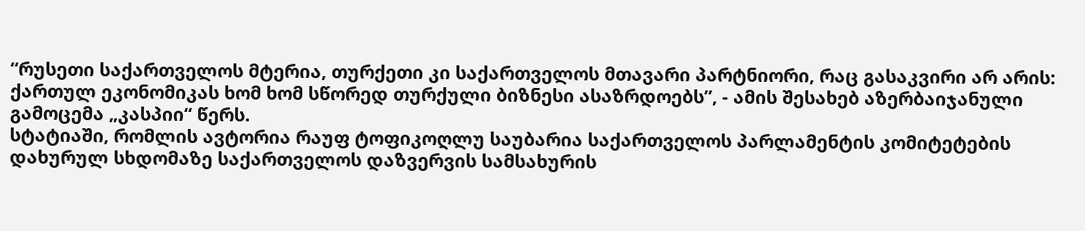“რუსეთი საქართველოს მტერია, თურქეთი კი საქართველოს მთავარი პარტნიორი, რაც გასაკვირი არ არის: ქართულ ეკონომიკას ხომ ხომ სწორედ თურქული ბიზნესი ასაზრდოებს”, - ამის შესახებ აზერბაიჯანული გამოცემა „კასპიი“ წერს.
სტატიაში, რომლის ავტორია რაუფ ტოფიკოღლუ საუბარია საქართველოს პარლამენტის კომიტეტების დახურულ სხდომაზე საქართველოს დაზვერვის სამსახურის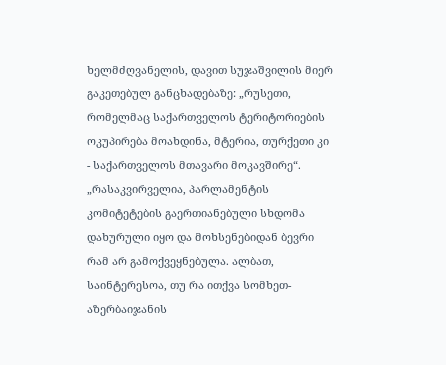ხელმძღვანელის, დავით სუჯაშვილის მიერ გაკეთებულ განცხადებაზე: „რუსეთი, რომელმაც საქართველოს ტერიტორიების ოკუპირება მოახდინა, მტერია, თურქეთი კი - საქართველოს მთავარი მოკავშირე“.
„რასაკვირველია, პარლამენტის კომიტეტების გაერთიანებული სხდომა დახურული იყო და მოხსენებიდან ბევრი რამ არ გამოქვეყნებულა. ალბათ, საინტერესოა, თუ რა ითქვა სომხეთ-აზერბაიჯანის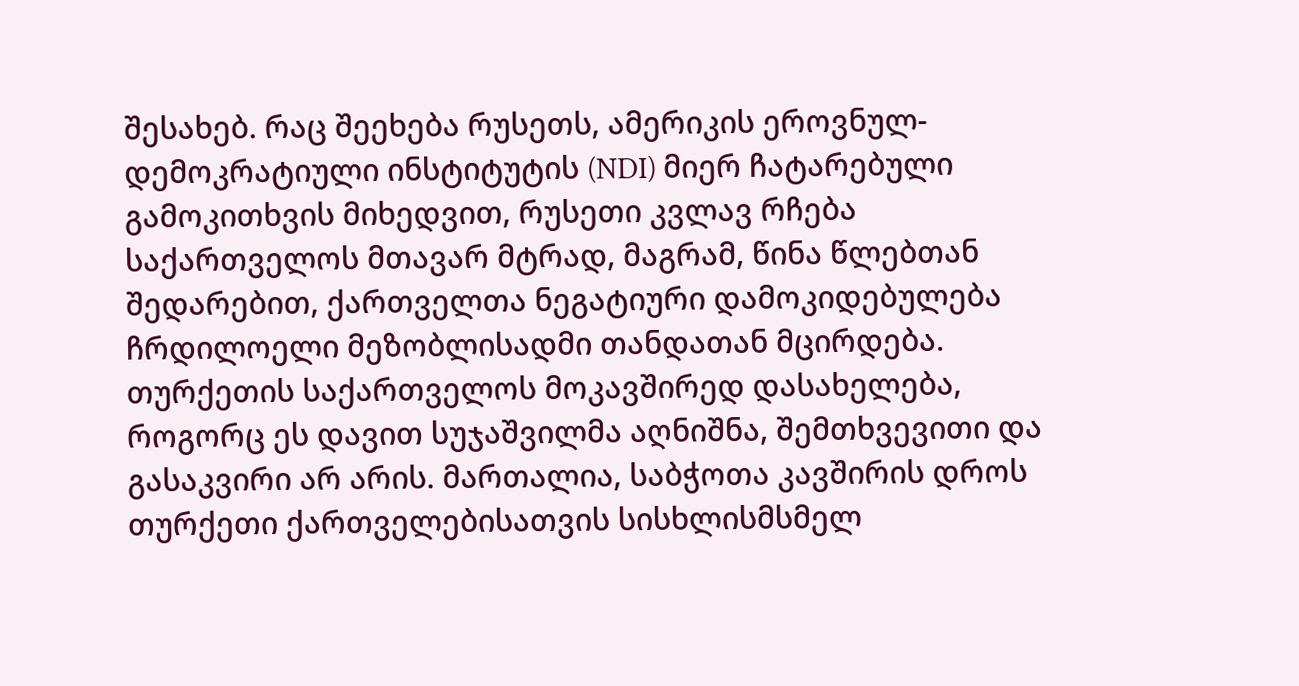შესახებ. რაც შეეხება რუსეთს, ამერიკის ეროვნულ-დემოკრატიული ინსტიტუტის (NDI) მიერ ჩატარებული გამოკითხვის მიხედვით, რუსეთი კვლავ რჩება საქართველოს მთავარ მტრად, მაგრამ, წინა წლებთან შედარებით, ქართველთა ნეგატიური დამოკიდებულება ჩრდილოელი მეზობლისადმი თანდათან მცირდება.
თურქეთის საქართველოს მოკავშირედ დასახელება, როგორც ეს დავით სუჯაშვილმა აღნიშნა, შემთხვევითი და გასაკვირი არ არის. მართალია, საბჭოთა კავშირის დროს თურქეთი ქართველებისათვის სისხლისმსმელ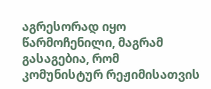აგრესორად იყო წარმოჩენილი, მაგრამ გასაგებია, რომ კომუნისტურ რეჟიმისათვის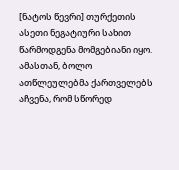[ნატოს წევრი] თურქეთის ასეთი ნეგატიური სახით წარმოდგენა მომგებიანი იყო. ამასთან, ბოლო ათწლეულებმა ქართველებს აჩვენა, რომ სწორედ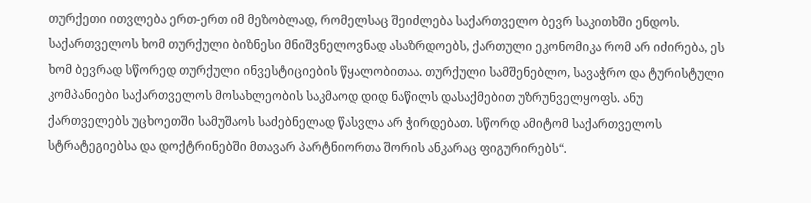თურქეთი ითვლება ერთ-ერთ იმ მეზობლად, რომელსაც შეიძლება საქართველო ბევრ საკითხში ენდოს. საქართველოს ხომ თურქული ბიზნესი მნიშვნელოვნად ასაზრდოებს, ქართული ეკონომიკა რომ არ იძირება, ეს ხომ ბევრად სწორედ თურქული ინვესტიციების წყალობითაა. თურქული სამშენებლო, სავაჭრო და ტურისტული კომპანიები საქართველოს მოსახლეობის საკმაოდ დიდ ნაწილს დასაქმებით უზრუნველყოფს. ანუ ქართველებს უცხოეთში სამუშაოს საძებნელად წასვლა არ ჭირდებათ. სწორდ ამიტომ საქართველოს სტრატეგიებსა და დოქტრინებში მთავარ პარტნიორთა შორის ანკარაც ფიგურირებს“.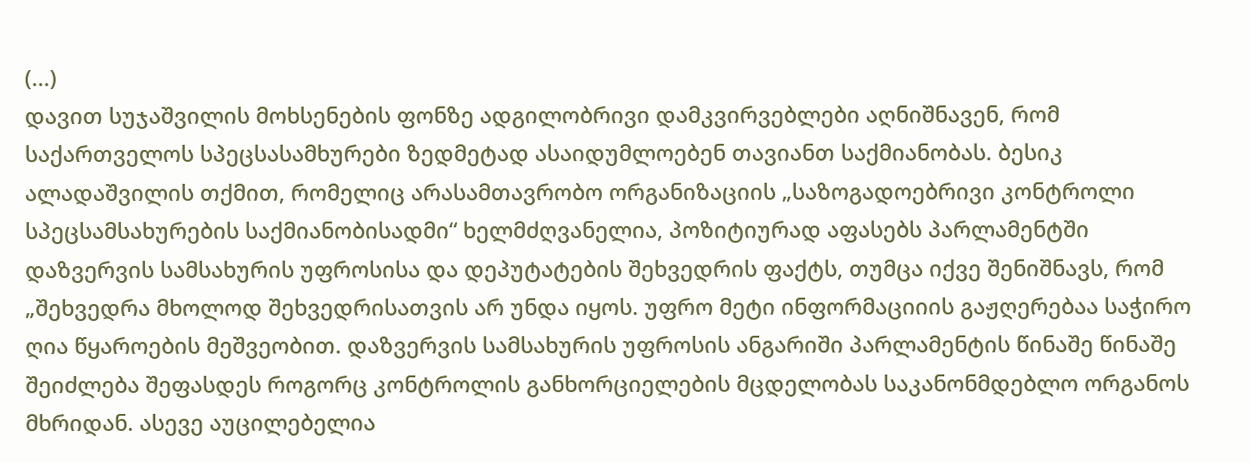(...)
დავით სუჯაშვილის მოხსენების ფონზე ადგილობრივი დამკვირვებლები აღნიშნავენ, რომ საქართველოს სპეცსასამხურები ზედმეტად ასაიდუმლოებენ თავიანთ საქმიანობას. ბესიკ ალადაშვილის თქმით, რომელიც არასამთავრობო ორგანიზაციის „საზოგადოებრივი კონტროლი სპეცსამსახურების საქმიანობისადმი“ ხელმძღვანელია, პოზიტიურად აფასებს პარლამენტში დაზვერვის სამსახურის უფროსისა და დეპუტატების შეხვედრის ფაქტს, თუმცა იქვე შენიშნავს, რომ „შეხვედრა მხოლოდ შეხვედრისათვის არ უნდა იყოს. უფრო მეტი ინფორმაციიის გაჟღერებაა საჭირო ღია წყაროების მეშვეობით. დაზვერვის სამსახურის უფროსის ანგარიში პარლამენტის წინაშე წინაშე შეიძლება შეფასდეს როგორც კონტროლის განხორციელების მცდელობას საკანონმდებლო ორგანოს მხრიდან. ასევე აუცილებელია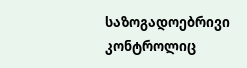საზოგადოებრივი კონტროლიც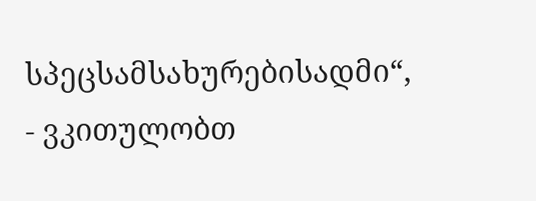სპეცსამსახურებისადმი“, - ვკითულობთ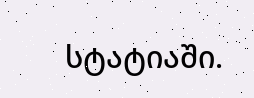სტატიაში.